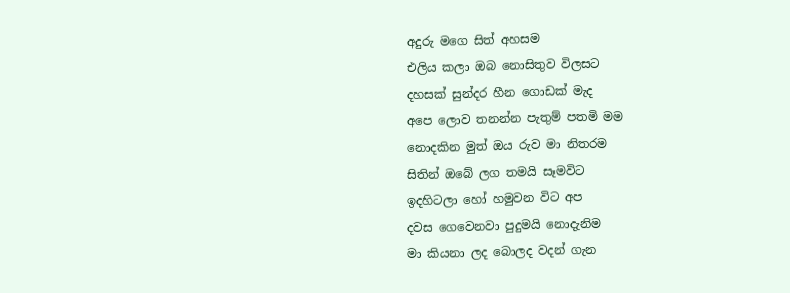අදුරු මගෙ සිත් අහසම
එලිය කලා ඔබ නොසිතුව විලසට
දහසක් සුන්දර හීන ගොඩක් මැද
අපෙ ලොව තනන්න පැතුම් පතමි මම
නොදකින මුත් ඔය රුව මා නිතරම
සිතින් ඔබේ ලග තමයි සෑමවිට
ඉදහිටලා හෝ හමුවන විට අප
දවස ගෙවෙනවා පුදුමයි නොදැනිම
මා කියනා ලද බොලද වදන් ගැන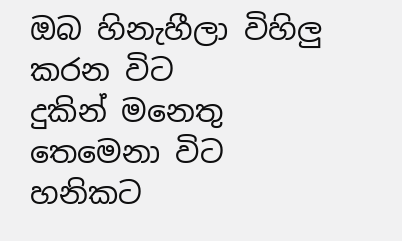ඔබ හිනැහීලා විහිලු කරන විට
දුකින් මනෙතු තෙමෙනා විට හනිකට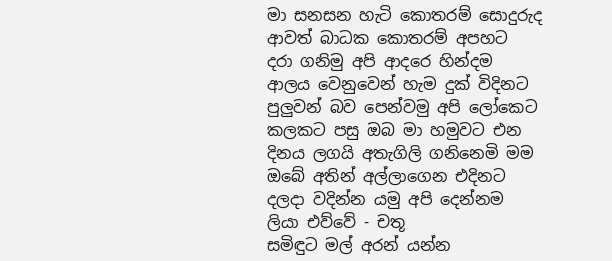මා සනසන හැටි කොතරම් සොදුරුද
ආවත් බාධක කොතරම් අපහට
දරා ගනිමු අපි ආදරෙ හින්දම
ආලය වෙනුවෙන් හැම දුක් විදිනට
පුලුවන් බව පෙන්වමු අපි ලෝකෙට
කලකට පසු ඔබ මා හමුවට එන
දිනය ලගයි අතැගිලි ගනිනෙමි මම
ඔබේ අතින් අල්ලාගෙන එදිනට
දලදා වදින්න යමු අපි දෙන්නම
ලියා එව්වේ - චතූ
සමිඳුට මල් අරන් යන්න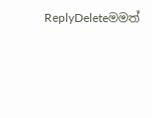ReplyDeleteමමත්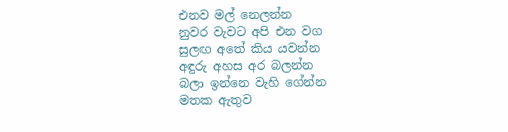එනව මල් නෙලන්න
නුවර වැවට අපි එන වග
සුලඟ අතේ කිය යවන්න
අඳුරු අහස අර බලන්න
බලා ඉන්නෙ වැහි ගේන්න
මතක ඇතුව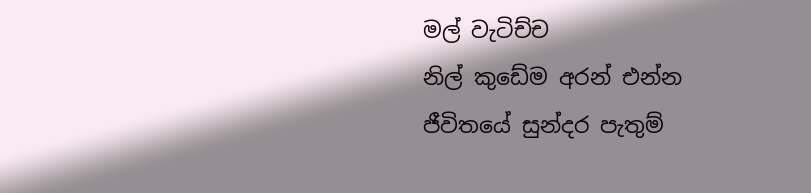මල් වැටිච්ච
නිල් කුඩේම අරන් එන්න
ජීවිතයේ සුන්දර පැතුම්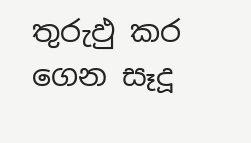තුරුඵු කර ගෙන සෑදූ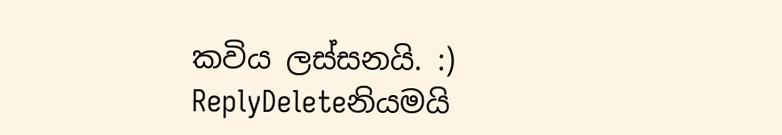කවිය ලස්සනයි. :)
ReplyDeleteනියමයි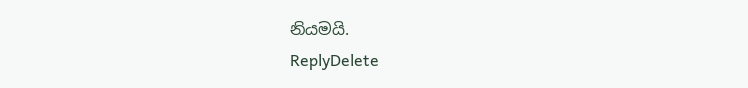නියමයි.
ReplyDelete